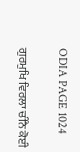ODIA PAGE 1024

ਗੁਰਮੁਖਿ ਵਿਰਲਾ ਚੀਨੈ ਕੋਈ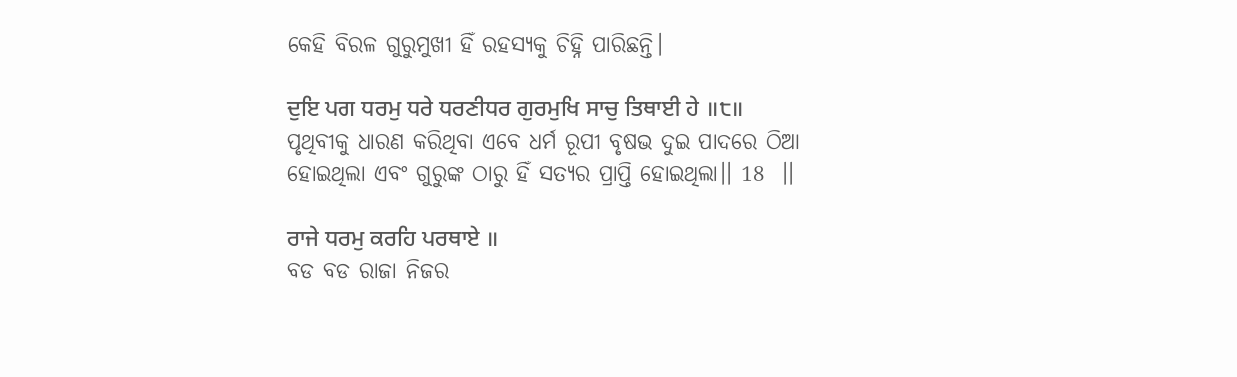କେହି ବିରଳ ଗୁରୁମୁଖୀ ହିଁ ରହସ୍ୟକୁ ଚିହ୍ନି ପାରିଛନ୍ତି।

ਦੁਇ ਪਗ ਧਰਮੁ ਧਰੇ ਧਰਣੀਧਰ ਗੁਰਮੁਖਿ ਸਾਚੁ ਤਿਥਾਈ ਹੇ ॥੮॥
ପୃଥିବୀକୁ ଧାରଣ କରିଥିବା ଏବେ ଧର୍ମ ରୂପୀ ବୃଷଭ ଦୁଇ ପାଦରେ ଠିଆ ହୋଇଥିଲା ଏବଂ ଗୁରୁଙ୍କ ଠାରୁ ହିଁ ସତ୍ୟର ପ୍ରାପ୍ତି ହୋଇଥିଲା।। 18  ।।

ਰਾਜੇ ਧਰਮੁ ਕਰਹਿ ਪਰਥਾਏ ॥
ବଡ ବଡ ରାଜା ନିଜର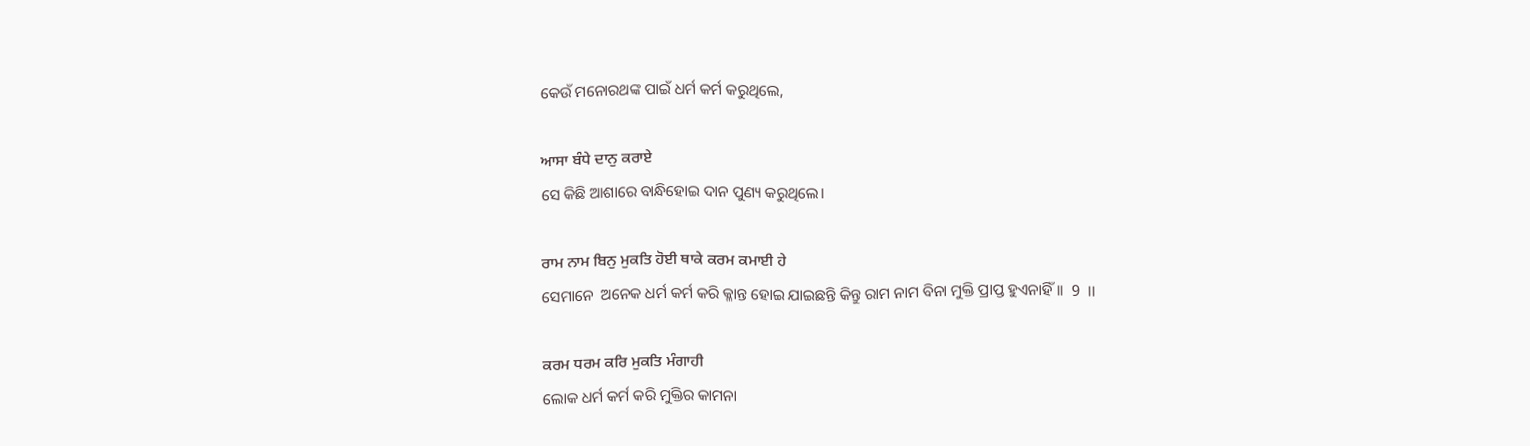କେଉଁ ମନୋରଥଙ୍କ ପାଇଁ ଧର୍ମ କର୍ମ କରୁଥିଲେ,

ਆਸਾ ਬੰਧੇ ਦਾਨੁ ਕਰਾਏ
ସେ କିଛି ଆଶାରେ ବାନ୍ଧିହୋଇ ଦାନ ପୁଣ୍ୟ କରୁଥିଲେ।

ਰਾਮ ਨਾਮ ਬਿਨੁ ਮੁਕਤਿ ਹੋਈ ਥਾਕੇ ਕਰਮ ਕਮਾਈ ਹੇ
ସେମାନେ  ଅନେକ ଧର୍ମ କର୍ମ କରି କ୍ଳାନ୍ତ ହୋଇ ଯାଇଛନ୍ତି କିନ୍ତୁ ରାମ ନାମ ବିନା ମୁକ୍ତି ପ୍ରାପ୍ତ ହୁଏନାହିଁ।।  9  ।।

ਕਰਮ ਧਰਮ ਕਰਿ ਮੁਕਤਿ ਮੰਗਾਹੀ
ଲୋକ ଧର୍ମ କର୍ମ କରି ମୁକ୍ତିର କାମନା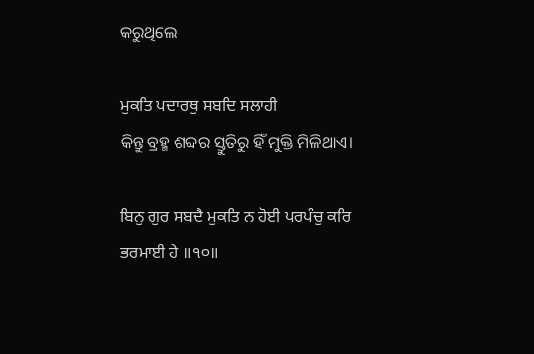କରୁଥିଲେ

ਮੁਕਤਿ ਪਦਾਰਥੁ ਸਬਦਿ ਸਲਾਹੀ
କିନ୍ତୁ ବ୍ରହ୍ମ ଶବ୍ଦର ସ୍ତୁତିରୁ ହିଁ ମୁକ୍ତି ମିଳିଥାଏ।

ਬਿਨੁ ਗੁਰ ਸਬਦੈ ਮੁਕਤਿ ਨ ਹੋਈ ਪਰਪੰਚੁ ਕਰਿ ਭਰਮਾਈ ਹੇ ॥੧੦॥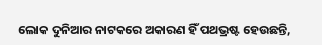ଲୋକ ଦୁନିଆର ନାଟକରେ ଅକାରଣ ହିଁ ପଥଭ୍ରଷ୍ଟ ହେଉଛନ୍ତି,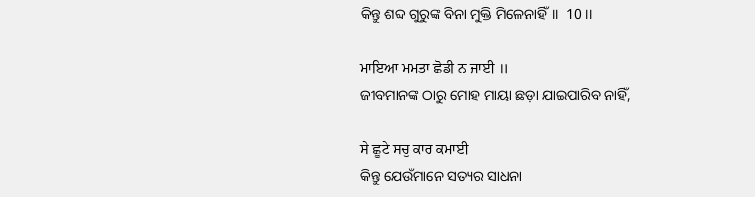କିନ୍ତୁ ଶବ୍ଦ ଗୁରୁଙ୍କ ବିନା ମୁକ୍ତି ମିଳେନାହିଁ।।  10 ।।

ਮਾਇਆ ਮਮਤਾ ਛੋਡੀ ਨ ਜਾਈ ॥
ଜୀବମାନଙ୍କ ଠାରୁ ମୋହ ମାୟା ଛଡ଼ା ଯାଇପାରିବ ନାହିଁ,

ਸੇ ਛੂਟੇ ਸਚੁ ਕਾਰ ਕਮਾਈ
କିନ୍ତୁ ଯେଉଁମାନେ ସତ୍ୟର ସାଧନା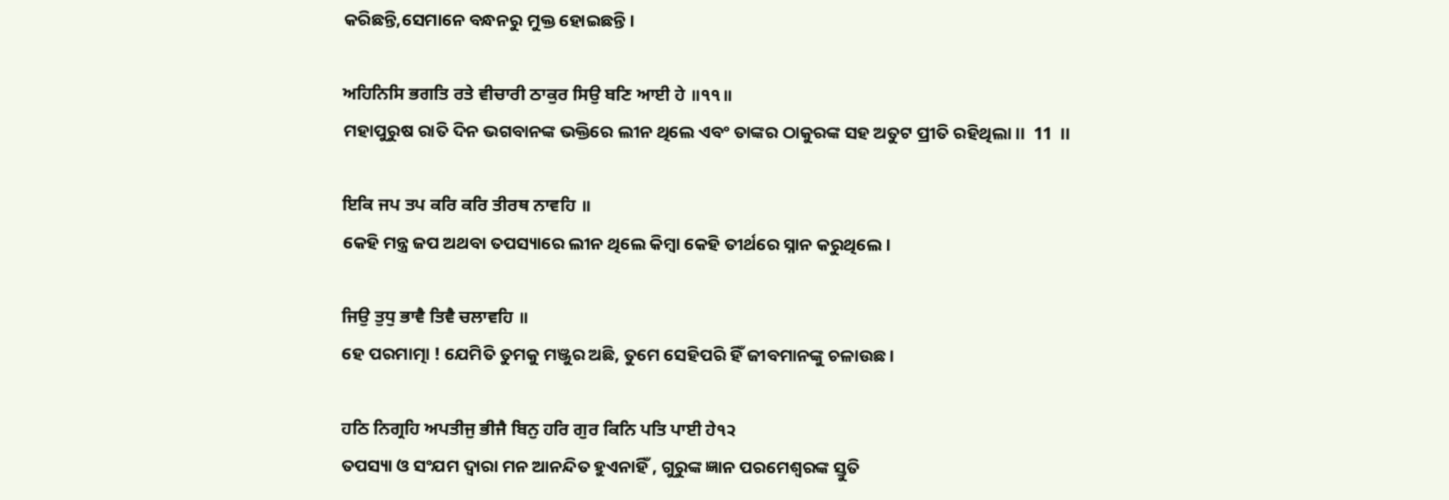କରିଛନ୍ତି,ସେମାନେ ବନ୍ଧନରୁ ମୁକ୍ତ ହୋଇଛନ୍ତି।

ਅਹਿਨਿਸਿ ਭਗਤਿ ਰਤੇ ਵੀਚਾਰੀ ਠਾਕੁਰ ਸਿਉ ਬਣਿ ਆਈ ਹੇ ॥੧੧॥
ମହାପୁରୁଷ ରାତି ଦିନ ଭଗବାନଙ୍କ ଭକ୍ତିରେ ଲୀନ ଥିଲେ ଏବଂ ତାଙ୍କର ଠାକୁରଙ୍କ ସହ ଅତୁଟ ପ୍ରୀତି ରହିଥିଲା।।  11  ।।

ਇਕਿ ਜਪ ਤਪ ਕਰਿ ਕਰਿ ਤੀਰਥ ਨਾਵਹਿ ॥
କେହି ମନ୍ତ୍ର ଜପ ଅଥବା ତପସ୍ୟାରେ ଲୀନ ଥିଲେ କିମ୍ବା କେହି ତୀର୍ଥରେ ସ୍ନାନ କରୁଥିଲେ।

ਜਿਉ ਤੁਧੁ ਭਾਵੈ ਤਿਵੈ ਚਲਾਵਹਿ ॥
ହେ ପରମାତ୍ମା ! ଯେମିତି ତୁମକୁ ମଞ୍ଜୁର ଅଛି, ତୁମେ ସେହିପରି ହିଁ ଜୀବମାନଙ୍କୁ ଚଳାଉଛ।

ਹਠਿ ਨਿਗ੍ਰਹਿ ਅਪਤੀਜੁ ਭੀਜੈ ਬਿਨੁ ਹਰਿ ਗੁਰ ਕਿਨਿ ਪਤਿ ਪਾਈ ਹੇ੧੨
ତପସ୍ୟା ଓ ସଂଯମ ଦ୍ଵାରା ମନ ଆନନ୍ଦିତ ହୁଏନାହିଁ , ଗୁରୁଙ୍କ ଜ୍ଞାନ ପରମେଶ୍ଵରଙ୍କ ସ୍ତୁତି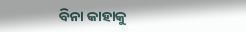ବିନା କାହାକୁ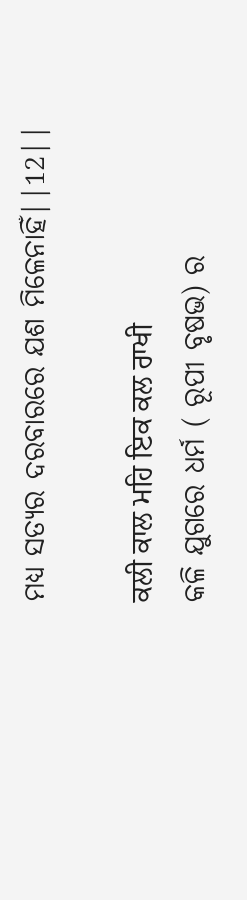ମଧ୍ୟ ସତ୍ୟର ଦରବାରରେ ଯଶ ମିଳେନାହିଁ||12||

ਕਲੀ ਕਾਲ ਮਹਿ ਇਕ ਕਲ ਰਾਖੀ
କଳି ଯୁଗରେ ଧର୍ମ ( ରୂପୀ ବୃଷଭ) ର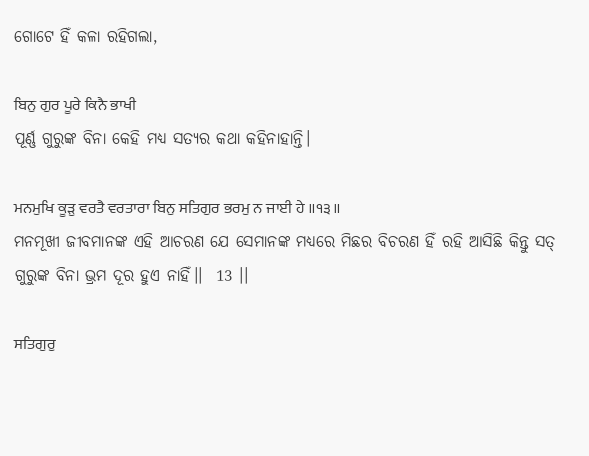ଗୋଟେ ହିଁ କଳା ରହିଗଲା,

ਬਿਨੁ ਗੁਰ ਪੂਰੇ ਕਿਨੈ ਭਾਖੀ
ପୂର୍ଣ୍ଣ ଗୁରୁଙ୍କ ବିନା କେହି ମଧ୍ୟ ସତ୍ୟର କଥା କହିନାହାନ୍ତି।

ਮਨਮੁਖਿ ਕੂੜੁ ਵਰਤੈ ਵਰਤਾਰਾ ਬਿਨੁ ਸਤਿਗੁਰ ਭਰਮੁ ਨ ਜਾਈ ਹੇ ॥੧੩॥
ମନମୂଖୀ ଜୀବମାନଙ୍କ ଏହି ଆଚରଣ ଯେ ସେମାନଙ୍କ ମଧ୍ୟରେ ମିଛର ବିଚରଣ ହିଁ ରହି ଆସିଛି କିନ୍ତୁ ସତ୍ ଗୁରୁଙ୍କ ବିନା ଭ୍ରମ ଦୂର ହୁଏ ନାହିଁ।।  13 ।।

ਸਤਿਗੁਰੁ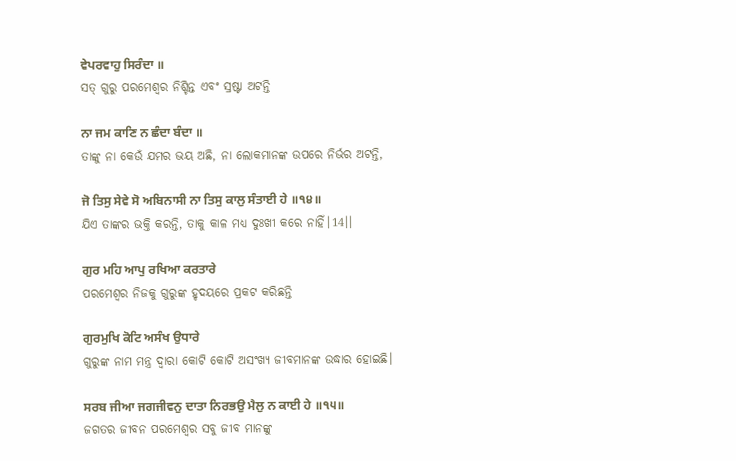ਵੇਪਰਵਾਹੁ ਸਿਰੰਦਾ ॥
ସତ୍ ଗୁରୁ ପରମେଶ୍ବର ନିଶ୍ଚିନ୍ତ ଏବଂ ସ୍ରଷ୍ଟା ଅଟନ୍ତି

ਨਾ ਜਮ ਕਾਣਿ ਨ ਛੰਦਾ ਬੰਦਾ ॥
ତାଙ୍କୁ ନା କେଉଁ ଯମର ଭୟ ଅଛି, ନା ଲୋକମାନଙ୍କ ଉପରେ ନିର୍ଭର ଅଟନ୍ତି,

ਜੋ ਤਿਸੁ ਸੇਵੇ ਸੋ ਅਬਿਨਾਸੀ ਨਾ ਤਿਸੁ ਕਾਲੁ ਸੰਤਾਈ ਹੇ ॥੧੪॥
ଯିଏ ତାଙ୍କର ଭକ୍ତି କରନ୍ତି, ତାକୁ କାଳ ମଧ୍ୟ ଦୁଃଖୀ କରେ ନାହିଁ।14।।

ਗੁਰ ਮਹਿ ਆਪੁ ਰਖਿਆ ਕਰਤਾਰੇ
ପରମେଶ୍ବର ନିଜକୁ ଗୁରୁଙ୍କ ହୃଦୟରେ ପ୍ରକଟ କରିଛନ୍ତି

ਗੁਰਮੁਖਿ ਕੋਟਿ ਅਸੰਖ ਉਧਾਰੇ
ଗୁରୁଙ୍କ ନାମ ମନ୍ତ୍ର ଦ୍ଵାରା କୋଟି କୋଟି ଅସଂଖ୍ୟ ଜୀବମାନଙ୍କ ଉଦ୍ଧାର ହୋଇଛି।

ਸਰਬ ਜੀਆ ਜਗਜੀਵਨੁ ਦਾਤਾ ਨਿਰਭਉ ਮੈਲੁ ਨ ਕਾਈ ਹੇ ॥੧੫॥
ଜଗତର ଜୀବନ ପରମେଶ୍ବର ସବୁ ଜୀବ ମାନଙ୍କୁ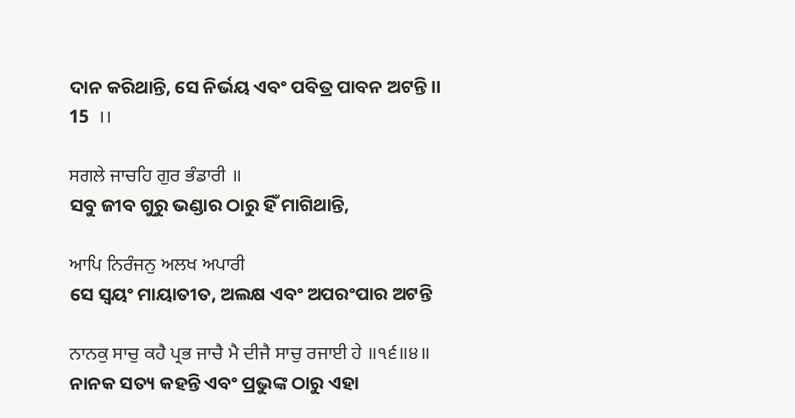ଦାନ କରିଥାନ୍ତି, ସେ ନିର୍ଭୟ ଏବଂ ପବିତ୍ର ପାବନ ଅଟନ୍ତି।।  15  ।।

ਸਗਲੇ ਜਾਚਹਿ ਗੁਰ ਭੰਡਾਰੀ ॥
ସବୁ ଜୀବ ଗୁରୁ ଭଣ୍ଡାର ଠାରୁ ହିଁ ମାଗିଥାନ୍ତି,

ਆਪਿ ਨਿਰੰਜਨੁ ਅਲਖ ਅਪਾਰੀ
ସେ ସ୍ଵୟଂ ମାୟାତୀତ, ଅଲକ୍ଷ ଏବଂ ଅପରଂପାର ଅଟନ୍ତି

ਨਾਨਕੁ ਸਾਚੁ ਕਹੈ ਪ੍ਰਭ ਜਾਚੈ ਮੈ ਦੀਜੈ ਸਾਚੁ ਰਜਾਈ ਹੇ ॥੧੬॥੪॥
ନାନକ ସତ୍ୟ କହନ୍ତି ଏବଂ ପ୍ରଭୁଙ୍କ ଠାରୁ ଏହା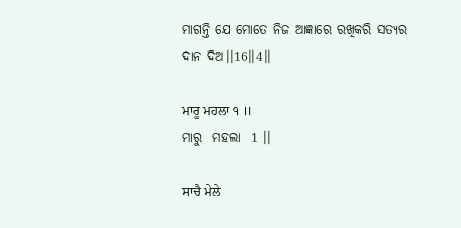ମାଗନ୍ତି ଯେ ମୋତେ ନିଜ ଆଜ୍ଞାରେ ରଖିକରି ସତ୍ୟର ଦାନ ଦିଅ।।16।।4।।

ਮਾਰੂ ਮਹਲਾ ੧ ॥
ମାରୁ  ମହଲା  1 ।।

ਸਾਚੈ ਮੇਲੇ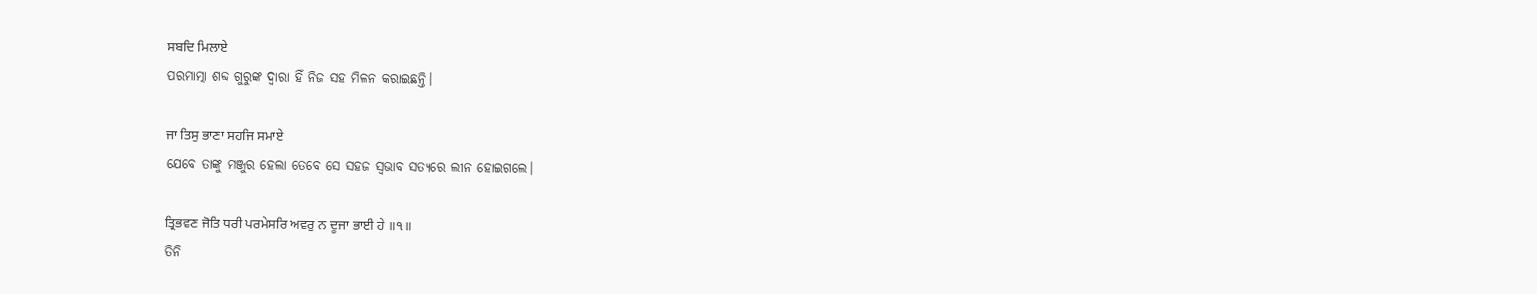ਸਬਦਿ ਮਿਲਾਏ
ପରମାତ୍ମା ଶବ୍ଦ ଗୁରୁଙ୍କ ଦ୍ଵାରା ହିଁ ନିଜ ସହ ମିଳନ କରାଇଛନ୍ତି।

ਜਾ ਤਿਸੁ ਭਾਣਾ ਸਹਜਿ ਸਮਾਏ
ଯେବେ ତାଙ୍କୁ ମଞ୍ଜୁର ହେଲା ତେବେ ସେ ସହଜ ସ୍ଵଭାବ ସତ୍ୟରେ ଲୀନ ହୋଇଗଲେ।

ਤ੍ਰਿਭਵਣ ਜੋਤਿ ਧਰੀ ਪਰਮੇਸਰਿ ਅਵਰੁ ਨ ਦੂਜਾ ਭਾਈ ਹੇ ॥੧॥
ତିନି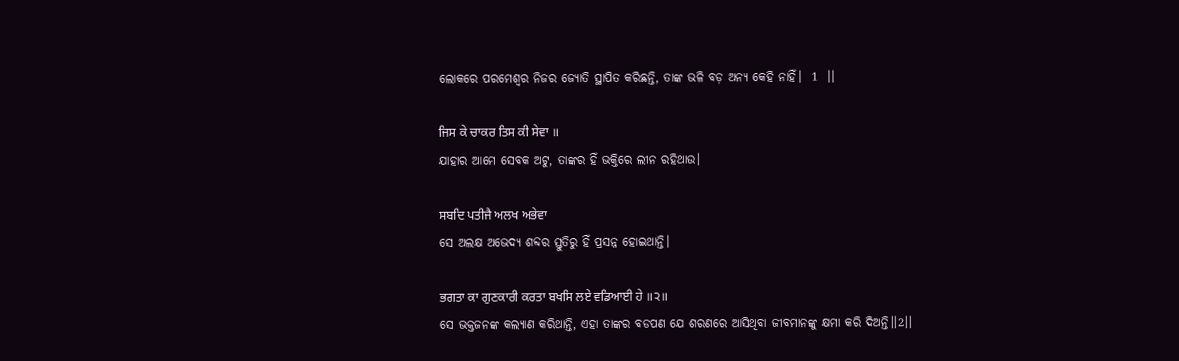ଲୋକରେ ପରମେଶ୍ୱର ନିଜର ଜ୍ୟୋତି ସ୍ଥାପିତ କରିଛନ୍ତି, ତାଙ୍କ ଭଳି ବଡ଼ ଅନ୍ୟ କେହି ନାହିଁ।  1  ।।

ਜਿਸ ਕੇ ਚਾਕਰ ਤਿਸ ਕੀ ਸੇਵਾ ॥
ଯାହାର ଆମେ ସେବକ ଅଟୁ, ତାଙ୍କର ହିଁ ଭକ୍ତିରେ ଲୀନ ରହିଥାଉ।

ਸਬਦਿ ਪਤੀਜੈ ਅਲਖ ਅਭੇਵਾ
ସେ ଅଲକ୍ଷ ଅଭେଦ୍ୟ ଶବ୍ଦର ସ୍ତୁତିରୁ ହିଁ ପ୍ରସନ୍ନ ହୋଇଥାନ୍ତି।

ਭਗਤਾ ਕਾ ਗੁਣਕਾਰੀ ਕਰਤਾ ਬਖਸਿ ਲਏ ਵਡਿਆਈ ਹੇ ॥੨॥
ସେ ଭକ୍ତଜନଙ୍କ କଲ୍ୟାଣ କରିଥାନ୍ତି, ଏହା ତାଙ୍କର ବଡପଣ ଯେ ଶରଣରେ ଆସିଥିବା ଜୀବମାନଙ୍କୁ କ୍ଷମା କରି ଦିଅନ୍ତି।।2।।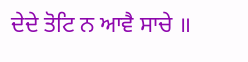ਦੇਦੇ ਤੋਟਿ ਨ ਆਵੈ ਸਾਚੇ ॥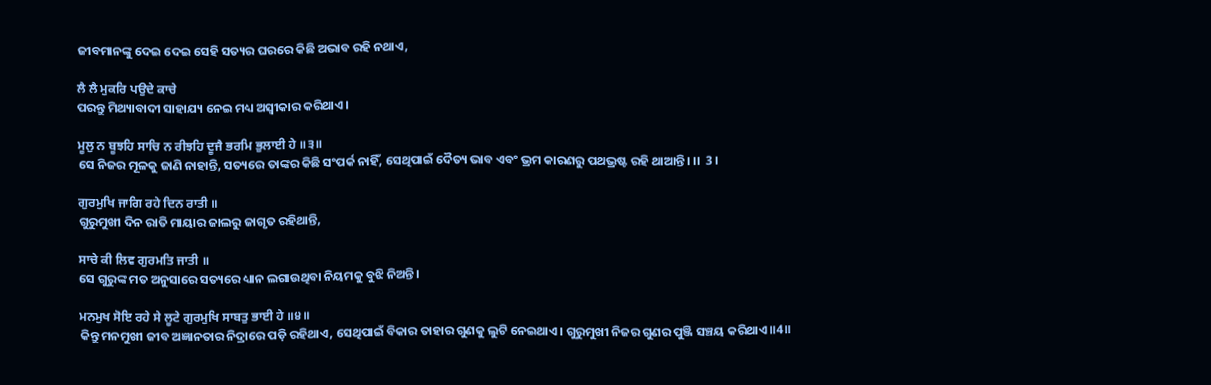ଜୀବମାନଙ୍କୁ ଦେଇ ଦେଇ ସେହି ସତ୍ୟର ଘରରେ କିଛି ଅଭାବ ରହି ନଥାଏ,

ਲੈ ਲੈ ਮੁਕਰਿ ਪਉਦੇ ਕਾਚੇ
ପରନ୍ତୁ ମିଥ୍ୟାବାଦୀ ସାହାଯ୍ୟ ନେଇ ମଧ୍ୟ ଅସ୍ଵୀକାର କରିଥାଏ।

ਮੂਲੁ ਨ ਬੂਝਹਿ ਸਾਚਿ ਨ ਰੀਝਹਿ ਦੂਜੈ ਭਰਮਿ ਭੁਲਾਈ ਹੇ ॥੩॥
ସେ ନିଜର ମୂଳକୁ ଜାଣି ନାହାନ୍ତି, ସତ୍ୟରେ ତାଙ୍କର କିଛି ସଂପର୍କ ନାହିଁ, ସେଥିପାଇଁ ଦୈତ୍ୟ ଭାବ ଏବଂ ଭ୍ରମ କାରଣରୁ ପଥଭ୍ରଷ୍ଟ ରହି ଥାଆନ୍ତି। ।।  3 ।

ਗੁਰਮੁਖਿ ਜਾਗਿ ਰਹੇ ਦਿਨ ਰਾਤੀ ॥
ଗୁରୁମୁଖୀ ଦିନ ରାତି ମାୟାର ଜାଲରୁ ଜାଗୃତ ରହିଥାନ୍ତି,

ਸਾਚੇ ਕੀ ਲਿਵ ਗੁਰਮਤਿ ਜਾਤੀ ॥
ସେ ଗୁରୁଙ୍କ ମତ ଅନୁସାରେ ସତ୍ୟରେ ଧ୍ୟାନ ଲଗାଉଥିବା ନିୟମକୁ ବୁଝି ନିଅନ୍ତି।

ਮਨਮੁਖ ਸੋਇ ਰਹੇ ਸੇ ਲੂਟੇ ਗੁਰਮੁਖਿ ਸਾਬਤੁ ਭਾਈ ਹੇ ॥੪॥
କିନ୍ତୁ ମନମୁଖୀ ଜୀବ ଅଜ୍ଞାନତାର ନିଦ୍ରାରେ ପଡ଼ି ରହିଥାଏ, ସେଥିପାଇଁ ବିକାର ତାହାର ଗୁଣକୁ ଲୁଟି ନେଇଥାଏ। ଗୁରୁମୁଖୀ ନିଜର ଗୁଣର ପୁଞ୍ଜି ସଞ୍ଚୟ କରିଥାଏ॥4॥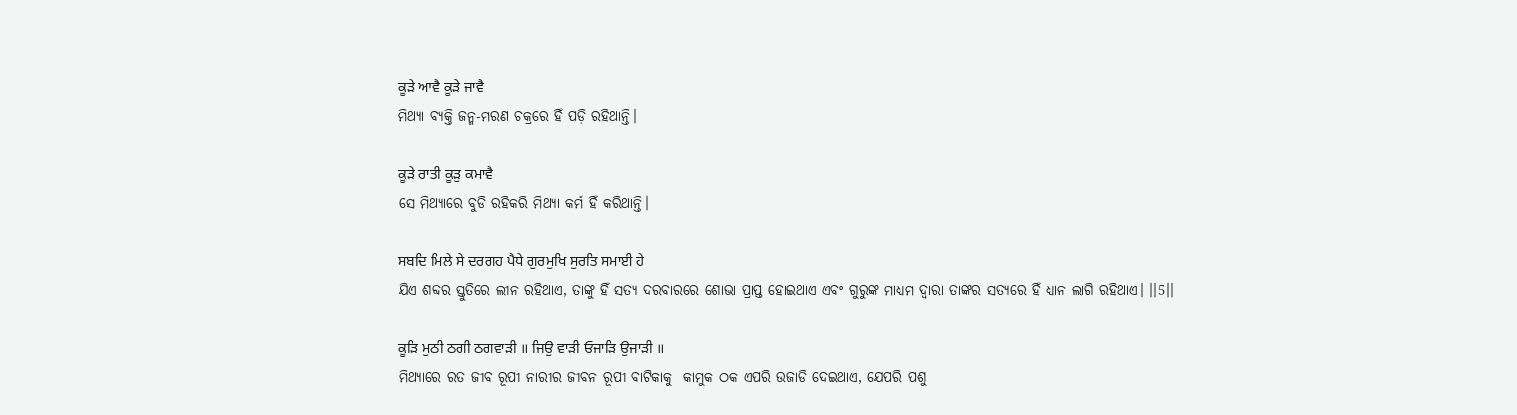ਕੂੜੇ ਆਵੈ ਕੂੜੇ ਜਾਵੈ
ମିଥ୍ୟା ବ୍ୟକ୍ତି ଜନ୍ମ-ମରଣ ଚକ୍ରରେ ହିଁ ପଡ଼ି ରହିଥାନ୍ତି।

ਕੂੜੇ ਰਾਤੀ ਕੂੜੁ ਕਮਾਵੈ
ସେ ମିଥ୍ୟାରେ ବୁଡି ରହିକରି ମିଥ୍ୟା କର୍ମ ହିଁ କରିଥାନ୍ତି।

ਸਬਦਿ ਮਿਲੇ ਸੇ ਦਰਗਹ ਪੈਧੇ ਗੁਰਮੁਖਿ ਸੁਰਤਿ ਸਮਾਈ ਹੇ
ଯିଏ ଶବ୍ଦର ସ୍ତୁତିରେ ଲୀନ ରହିଥାଏ, ତାଙ୍କୁ ହିଁ ସତ୍ୟ ଦରବାରରେ ଶୋଭା ପ୍ରାପ୍ତ ହୋଇଥାଏ ଏବଂ ଗୁରୁଙ୍କ ମାଧ୍ୟମ ଦ୍ଵାରା ତାଙ୍କର ସତ୍ୟରେ ହିଁ ଧ୍ୟାନ ଲାଗି ରହିଥାଏ। ।।5।।

ਕੂੜਿ ਮੁਠੀ ਠਗੀ ਠਗਵਾੜੀ ॥ ਜਿਉ ਵਾੜੀ ਓਜਾੜਿ ਉਜਾੜੀ ॥
ମିଥ୍ୟାରେ ରତ ଜୀବ ରୂପୀ ନାରୀର ଜୀବନ ରୂପୀ ବାଟିକାକୁ  କାମୁକ ଠକ ଏପରି ଉଜାଡି ଦେଇଥାଏ, ଯେପରି ପଶୁ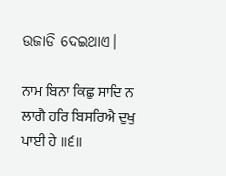ଉଜାଡି ଦେଇଥାଏ।

ਨਾਮ ਬਿਨਾ ਕਿਛੁ ਸਾਦਿ ਨ ਲਾਗੈ ਹਰਿ ਬਿਸਰਿਐ ਦੁਖੁ ਪਾਈ ਹੇ ॥੬॥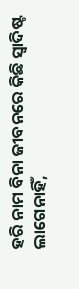ହରି ନାମ ବିନା ଜୀବନରେ କିଛି ସ୍ଵାଦିଷ୍ଟ ଲାଗେନାହିଁ,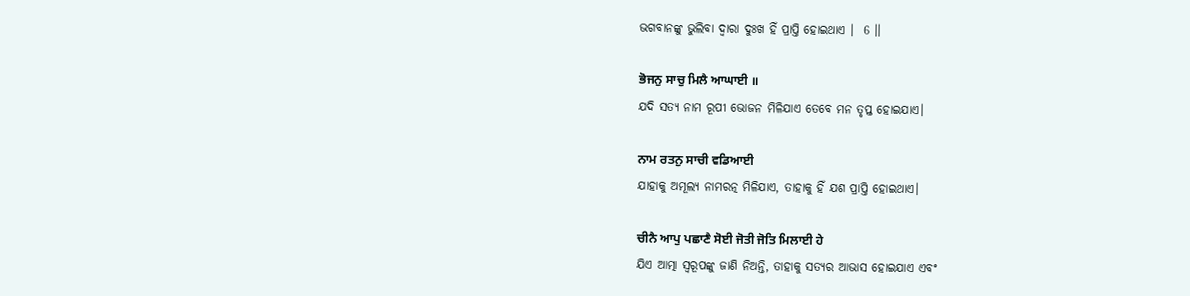ଭଗବାନଙ୍କୁ ଭୁଲିବା ଦ୍ଵାରା ଦୁଃଖ ହିଁ ପ୍ରାପ୍ତି ହୋଇଥାଏ ।  6 ।।

ਭੋਜਨੁ ਸਾਚੁ ਮਿਲੈ ਆਘਾਈ ॥
ଯଦି ସତ୍ୟ ନାମ ରୂପୀ ଭୋଜନ ମିଳିଯାଏ ତେବେ ମନ ତୃପ୍ତ ହୋଇଯାଏ।

ਨਾਮ ਰਤਨੁ ਸਾਚੀ ਵਡਿਆਈ
ଯାହାକୁ ଅମୂଲ୍ୟ ନାମରତ୍ନ ମିଳିଯାଏ, ତାହାକୁ ହିଁ ଯଶ ପ୍ରାପ୍ତି ହୋଇଥାଏ।

ਚੀਨੈ ਆਪੁ ਪਛਾਣੈ ਸੋਈ ਜੋਤੀ ਜੋਤਿ ਮਿਲਾਈ ਹੇ
ଯିଏ ଆତ୍ମା ସ୍ୱରୂପଙ୍କୁ ଜାଣି ନିଅନ୍ତି, ତାହାକୁ ସତ୍ୟର ଆଭାସ ହୋଇଯାଏ ଏବଂ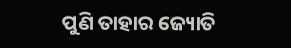ପୁଣି ତାହାର ଜ୍ୟୋତି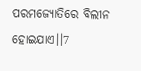ପରମଜ୍ୟୋତିରେ ବିଲୀନ ହୋଇଯାଏ।।7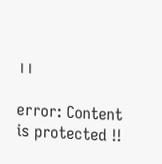।।

error: Content is protected !!